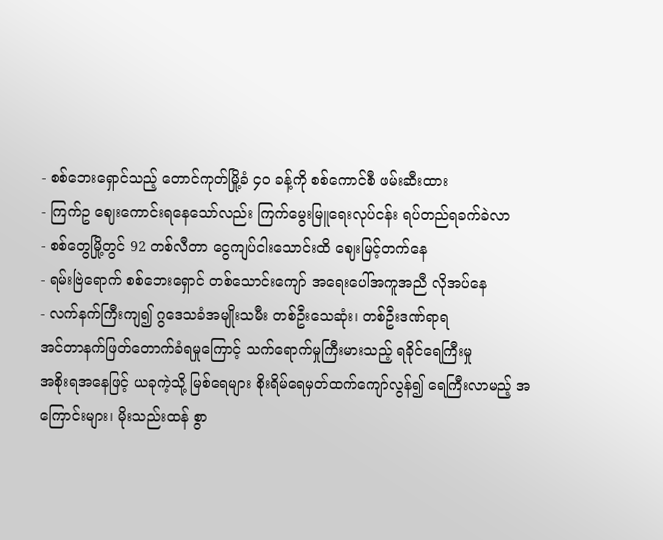- စစ်ဘေးရှောင်သည့် တောင်ကုတ်မြို့ခံ ၄၀ ခန့်ကို စစ်ကောင်စီ ဖမ်းဆီးထား
- ကြက်ဥ ဈေးကောင်းရနေသော်လည်း ကြက်မွေးမြူရေးလုပ်ငန်း ရပ်တည်ရခက်ခဲလာ
- စစ်တွေမြို့တွင် 92 တစ်လီတာ ငွေကျပ်ငါးသောင်းထိ ဈေးမြင့်တက်နေ
- ရမ်းဗြဲရောက် စစ်ဘေးရှောင် တစ်သောင်းကျော် အရေးပေါ်အကူအညီ လိုအပ်နေ
- လက်နက်ကြီးကျ၍ ဂွဒေသခံအမျိုးသမီး တစ်ဦးသေဆုံး၊ တစ်ဦးဒဏ်ရာရ
အင်တာနက်ဖြတ်တောက်ခံရမှုကြောင့် သက်ရောက်မှုကြီးမားသည့် ရခိုင်ရေကြီးမှု
အစိုးရအနေဖြင့် ယခုကဲ့သို့ မြစ်ရေများ စိုးရိမ်ရေမှတ်ထက်ကျော်လွန်၍ ရေကြီးလာမည့် အကြောင်းများ၊ မိုးသည်းထန် စွာ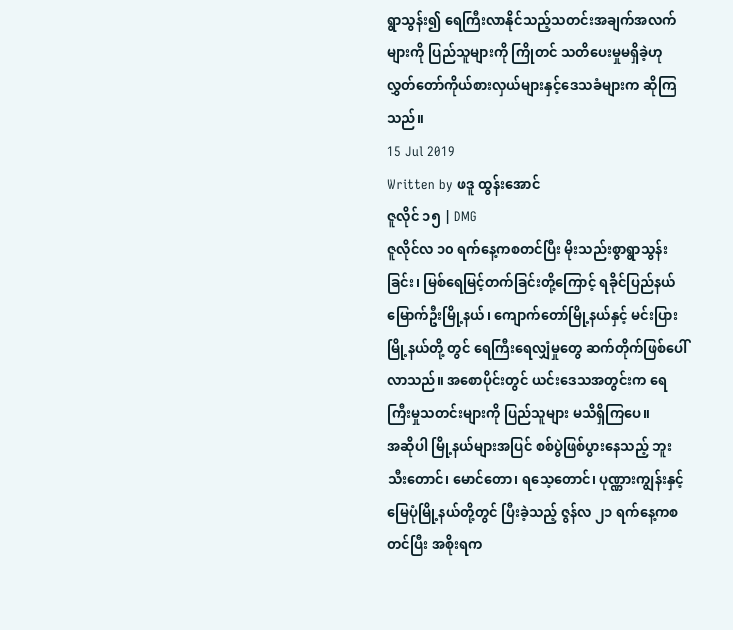ရွာသွန်း၍ ရေကြီးလာနိုင်သည့်သတင်းအချက်အလက်များကို ပြည်သူများကို ကြိုတင် သတိပေးမှုမရှိခဲ့ဟု လွှတ်တော်ကိုယ်စားလှယ်များနှင့်ဒေသခံများက ဆိုကြသည်။
15 Jul 2019
Written by ဖဒူ ထွန်းအောင်
ဇူလိုင် ၁၅ | DMG
ဇူလိုင်လ ၁၀ ရက်နေ့ကစတင်ပြီး မိုးသည်းစွာရွာသွန်းခြင်း၊ မြစ်ရေမြင့်တက်ခြင်းတို့ကြောင့် ရခိုင်ပြည်နယ် မြောက်ဦးမြို့နယ်၊ ကျောက်တော်မြို့နယ်နှင့် မင်းပြားမြို့နယ်တို့ တွင် ရေကြီးရေလျှံမှုတွေ ဆက်တိုက်ဖြစ်ပေါ်လာသည်။ အစောပိုင်းတွင် ယင်းဒေသအတွင်းက ရေကြီးမှုသတင်းများကို ပြည်သူများ မသိရှိကြပေ။
အဆိုပါ မြို့နယ်များအပြင် စစ်ပွဲဖြစ်ပွားနေသည့် ဘူးသီးတောင်၊ မောင်တော၊ ရသေ့တောင်၊ ပုဏ္ဏားကျွန်းနှင့် မြေပုံမြို့နယ်တို့တွင် ပြီးခဲ့သည့် ဇွန်လ ၂၁ ရက်နေ့ကစတင်ပြီး အစိုးရက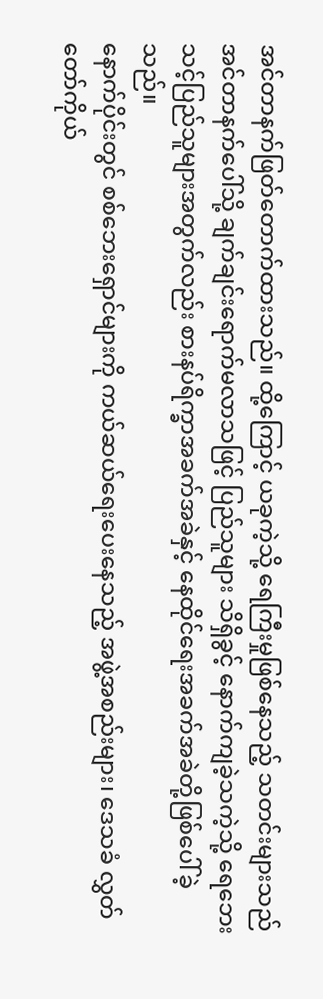အင်တာနက်ဖြတ်တောက်ထားသည်။ ထို့ကြောင့် ယခုကဲ့သို့ ရေကြီးမှုဖြစ်နေသည့် သတင်းများသည် အင်တာနက်ပေါ်သို့ ချက်ချင်းရောက်မလာသဖြင့် ပြည်သူများ သိရှိခွင့် နောက်ကျခဲ့သကဲ့သို့ ရေဘေးသင့်ပြည်သူများအတွက်လည်း စားနပ်ရိက္ခာအခက်အခဲနှင့် နေထိုင်ရေးအခက်အခဲတို့ဖြစ်ပေါ်ခဲ့သည်။
နောက်ပိုင်းတွင် စစ်ဘေးရှောင်များကို ကယ်ဆယ်ရေးပေးနေသည့် အဖွဲ့အစည်းများ၊ ဒေသခံ လွှတ်တော်ကိုယ်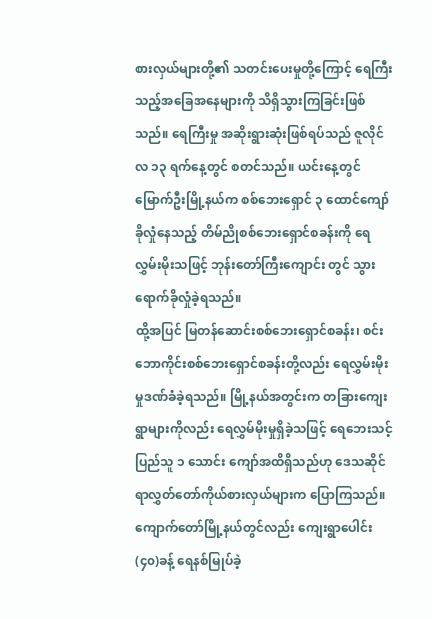စားလှယ်များတို့၏ သတင်းပေးမှုတို့ကြောင့် ရေကြီးသည့်အခြေအနေများကို သိရှိသွားကြခြင်းဖြစ်သည်။ ရေကြီးမှု အဆိုးရွားဆုံးဖြစ်ရပ်သည် ဇူလိုင်လ ၁၃ ရက်နေ့တွင် စတင်သည်။ ယင်းနေ့တွင် မြောက်ဦးမြို့နယ်က စစ်ဘေးရှောင် ၃ ထောင်ကျော် ခိုလှုံနေသည့် တိမ်ညိုစစ်ဘေးရှောင်စခန်းကို ရေလွှမ်းမိုးသဖြင့် ဘုန်းတော်ကြီးကျောင်း တွင် သွားရောက်ခိုလှုံခဲ့ရသည်။
ထို့အပြင် မြတန်ဆောင်းစစ်ဘေးရှောင်စခန်း၊ စင်းဘောကိုင်းစစ်ဘေးရှောင်စခန်းတို့လည်း ရေလွှမ်းမိုးမှုဒဏ်ခံခဲ့ရသည်။ မြို့နယ်အတွင်းက တခြားကျေးရွာများကိုလည်း ရေလွှမ်မိုးမှုရှိခဲ့သဖြင့် ရေဘေးသင့်ပြည်သူ ၁ သောင်း ကျော်အထိရှိသည်ဟု ဒေသဆိုင်ရာလွှတ်တော်ကိုယ်စားလှယ်များက ပြောကြသည်။
ကျောက်တော်မြို့နယ်တွင်လည်း ကျေးရွာပေါင်း (၄၀)ခန့် ရေနစ်မြုပ်ခဲ့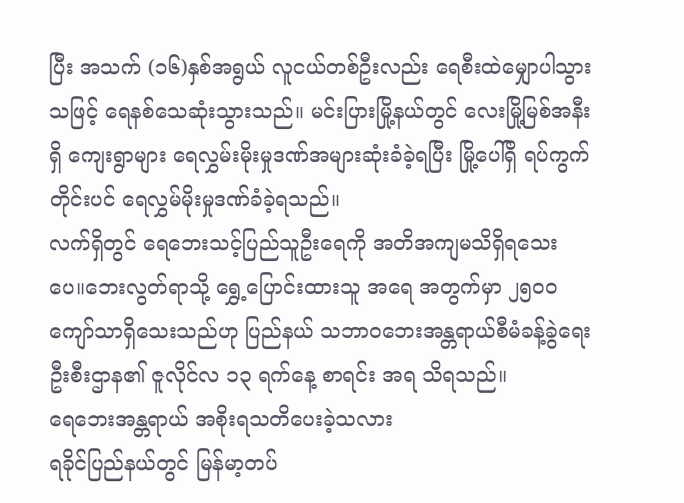ပြီး အသက် (၁၆)နှစ်အရွယ် လူငယ်တစ်ဦးလည်း ရေစီးထဲမျှောပါသွားသဖြင့် ရေနစ်သေဆုံးသွားသည်။ မင်းပြားမြို့နယ်တွင် လေးမြို့မြစ်အနီးရှိ ကျေးရွာများ ရေလွှမ်းမိုးမှုဒဏ်အများဆုံးခံခဲ့ရပြီး မြို့ပေါ်ရှိ ရပ်ကွက်တိုင်းပင် ရေလွှမ်မိုးမှုဒဏ်ခံခဲ့ရသည်။
လက်ရှိတွင် ရေဘေးသင့်ပြည်သူဦးရေကို အတိအကျမသိရှိရသေးပေ။ဘေးလွတ်ရာသို့ ရွှေ့ပြောင်းထားသူ အရေ အတွက်မှာ ၂၅၀၀ ကျော်သာရှိသေးသည်ဟု ပြည်နယ် သဘာဝဘေးအန္တရာယ်စီမံခန့်ခွဲရေးဦးစီးဌာန၏ ဇူလိုင်လ ၁၃ ရက်နေ့ စာရင်း အရ သိရသည်။
ရေဘေးအန္တရာယ် အစိုးရသတိပေးခဲ့သလား
ရခိုင်ပြည်နယ်တွင် မြန်မာ့တပ်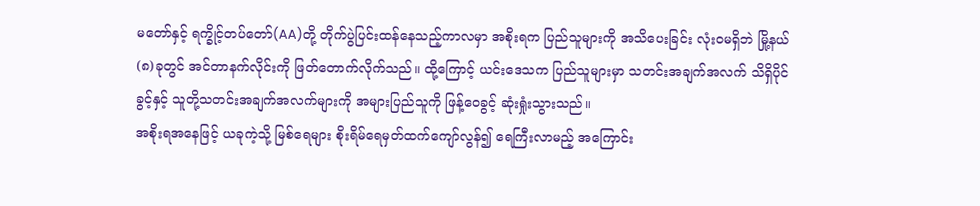မတော်နှင့် ရက္ခိုင့်တပ်တော်(AA)တို့ တိုက်ပွဲပြင်းထန်နေသည့်ကာလမှာ အစိုးရက ပြည်သူများကို အသိပေးခြင်း လုံးဝမရှိဘဲ မြို့နယ် (၈)ခုတွင် အင်တာနက်လိုင်းကို ဖြတ်တောက်လိုက်သည်။ ထို့ကြောင့် ယင်းဒေသက ပြည်သူများမှာ သတင်းအချက်အလက် သိရှိပိုင်ခွင့်နှင့် သူတို့သတင်းအချက်အလက်များကို အများပြည်သူကို ဖြန့်ဝေခွင့် ဆုံးရှုံးသွားသည်။
အစိုးရအနေဖြင့် ယခုကဲ့သို့ မြစ်ရေများ စိုးရိမ်ရေမှတ်ထက်ကျော်လွန်၍ ရေကြီးလာမည့် အကြောင်း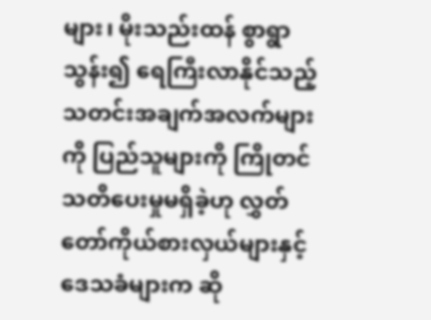များ၊ မိုးသည်းထန် စွာရွာသွန်း၍ ရေကြီးလာနိုင်သည့် သတင်းအချက်အလက်များကို ပြည်သူများကို ကြိုတင်သတိပေးမှုမရှိခဲ့ဟု လွှတ်တော်ကိုယ်စားလှယ်များနှင့် ဒေသခံများက ဆို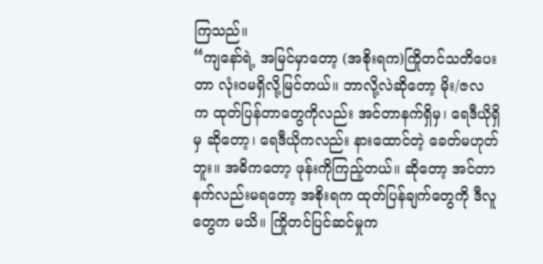ကြသည်။
“ကျနော်ရဲ့ အမြင်မှာတော့ (အစိုးရက)ကြိုတင်သတိပေးတာ လုံးဝမရှိလို့မြင်တယ်။ ဘာလို့လဲဆိုတော့ မိုး/ဇလ က ထုတ်ပြန်တာတွေကိုလည်း အင်တာနက်ရှိမှ၊ ရေဒီယိုရှိမှ ဆိုတော့၊ ရေဒီယိုကလည်း နားထောင်တဲ့ ခေတ်မဟုတ်ဘူး။ အဓိကတော့ ဖုန်းကိုကြည့်တယ်။ ဆိုတော့ အင်တာနက်လည်းမရတော့ အစိုးရက ထုတ်ပြန်ချက်တွေကို ဒီလူတွေက မသိ။ ကြိုတင်ပြင်ဆင်မှုက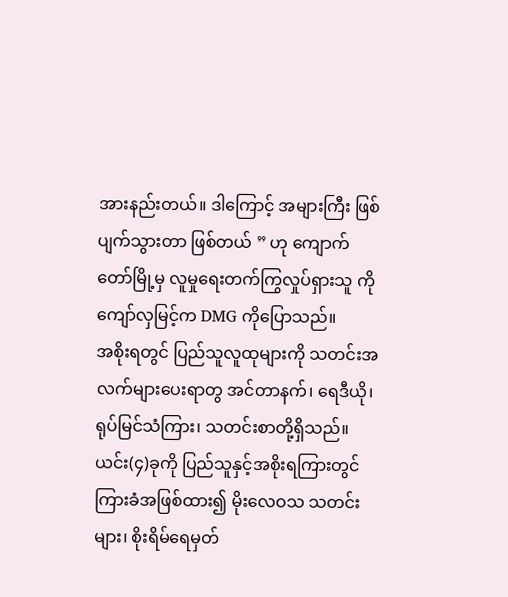အားနည်းတယ်။ ဒါကြောင့် အများကြီး ဖြစ်ပျက်သွားတာ ဖြစ်တယ် ” ဟု ကျောက်တော်မြို့မှ လူမှုရေးတက်ကြွလှုပ်ရှားသူ ကိုကျော်လှမြင့်က DMG ကိုပြောသည်။
အစိုးရတွင် ပြည်သူလူထုများကို သတင်းအလက်များပေးရာတွ အင်တာနက်၊ ရေဒီယို၊ရုပ်မြင်သံကြား၊ သတင်းစာတို့ရှိသည်။ ယင်း(၄)ခုကို ပြည်သူနှင့်အစိုးရကြားတွင် ကြားခံအဖြစ်ထား၍ မိုးလေဝသ သတင်းများ၊ စိုးရိမ်ရေမှတ်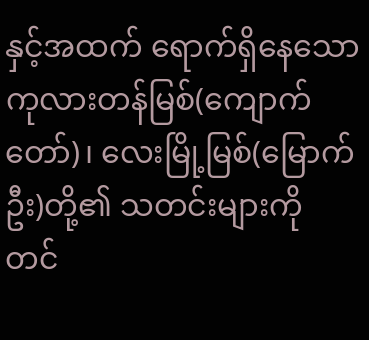နှင့်အထက် ရောက်ရှိနေသော ကုလားတန်မြစ်(ကျောက်တော်)၊ လေးမြို့မြစ်(မြောက်ဦး)တို့၏ သတင်းများကို တင်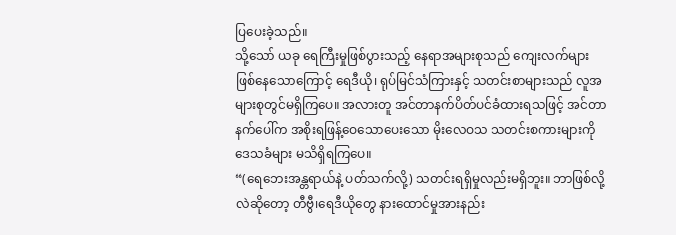ပြပေးခဲ့သည်။
သို့သော် ယခု ရေကြီးမှုဖြစ်ပွားသည့် နေရာအများစုသည် ကျေးလက်များဖြစ်နေသောကြောင့် ရေဒီယို၊ ရုပ်မြင်သံကြားနှင့် သတင်းစာများသည် လူအများစုတွင်မရှိကြပေ။ အလားတူ အင်တာနက်ပိတ်ပင်ခံထားရသဖြင့် အင်တာနက်ပေါ်က အစိုးရဖြန့်ဝေသောပေးသော မိုးလေဝသ သတင်းစကားများကို ဒေသခံများ မသိရှိရကြပေ။
“(ရေဘေးအန္တရာယ်နဲ့ ပတ်သက်လို့) သတင်းရရှိမှုလည်းမရှိဘူး။ ဘာဖြစ်လို့လဲဆိုတော့ တီဗွီ၊ရေဒီယိုတွေ နားထောင်မှုအားနည်း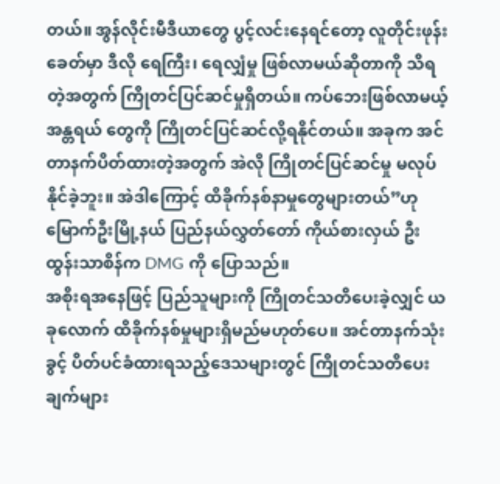တယ်။ အွန်လိုင်းမီဒီယာတွေ ပွင့်လင်းနေရင်တော့ လူတိုင်းဖုန်းခေတ်မှာ ဒီလို ရေကြီး၊ ရေလျှံမှု ဖြစ်လာမယ်ဆိုတာကို သိရတဲ့အတွက် ကြိုတင်ပြင်ဆင်မှုရှိတယ်။ ကပ်ဘေးဖြစ်လာမယ့် အန္တရယ် တွေကို ကြိုတင်ပြင်ဆင်လို့ရနိုင်တယ်။ အခုက အင်တာနက်ပိတ်ထားတဲ့အတွက် အဲလို ကြိုတင်ပြင်ဆင်မှု မလုပ်နိုင်ခဲ့ဘူး။ အဲဒါကြောင့် ထိခိုက်နစ်နာမှုတွေများတယ်”ဟု မြောက်ဦးမြို့နယ် ပြည်နယ်လွှတ်တော် ကိုယ်စားလှယ် ဦးထွန်းသာစိန်က DMG ကို ပြောသည်။
အစိုးရအနေဖြင့် ပြည်သူများကို ကြိုတင်သတိပေးခဲ့လျှင် ယခုလောက် ထိခိုက်နစ်မှုများရှိမည်မဟုတ်ပေ။ အင်တာနက်သုံးခွင့် ပိတ်ပင်ခံထားရသည့်ဒေသများတွင် ကြိုတင်သတိပေးချက်များ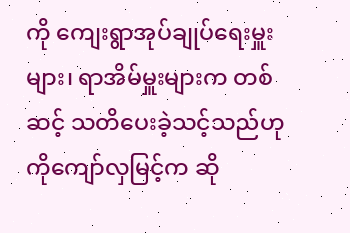ကို ကျေးရွာအုပ်ချုပ်ရေးမှူးများ၊ ရာအိမ်မှူးများက တစ်ဆင့် သတိပေးခဲ့သင့်သည်ဟု ကိုကျော်လှမြင့်က ဆို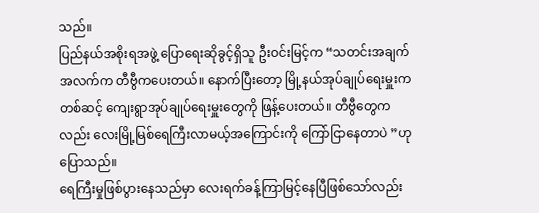သည်။
ပြည်နယ်အစိုးရအဖွဲ့ ပြောရေးဆိုခွင့်ရှိသူ ဦးဝင်းမြင့်က “သတင်းအချက်အလက်က တီဗွီကပေးတယ်။ နောက်ပြီးတော့ မြို့နယ်အုပ်ချုပ်ရေးမှူးက တစ်ဆင့် ကျေးရွာအုပ်ချုပ်ရေးမှူးတွေကို ဖြန့်ပေးတယ်။ တီဗွီတွေကလည်း လေးမြို့မြစ်ရေကြီးလာမယ့်အကြောင်းကို ကြော်ငြာနေတာပဲ ”ဟု ပြောသည်။
ရေကြီးမှုဖြစ်ပွားနေသည်မှာ လေးရက်ခန့်ကြာမြင့်နေပြီဖြစ်သော်လည်း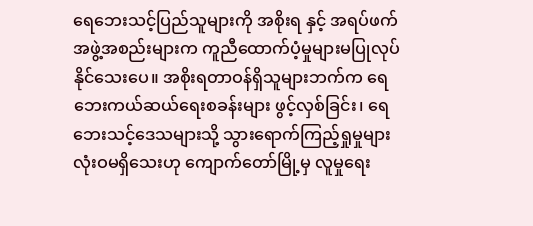ရေဘေးသင့်ပြည်သူများကို အစိုးရ နှင့် အရပ်ဖက်အဖွဲ့အစည်းများက ကူညီထောက်ပံ့မှုများမပြုလုပ်နိုင်သေးပေ။ အစိုးရတာဝန်ရှိသူများဘက်က ရေဘေးကယ်ဆယ်ရေးစခန်းများ ဖွင့်လှစ်ခြင်း၊ ရေဘေးသင့်ဒေသများသို့ သွားရောက်ကြည့်ရှုမှုများ လုံးဝမရှိသေးဟု ကျောက်တော်မြို့မှ လူမှုရေး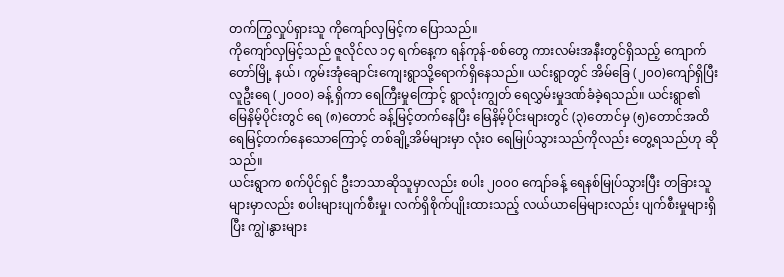တက်ကြွလှုပ်ရှားသူ ကိုကျော်လှမြင့်က ပြောသည်။
ကိုကျော်လှမြင့်သည် ဇူလိုင်လ ၁၄ ရက်နေ့က ရန်ကုန်-စစ်တွေ ကားလမ်းအနီးတွင်ရှိသည့် ကျောက်တော်မြို့ နယ်၊ ကွမ်းအုံချောင်းကျေးရွာသို့ရောက်ရှိနေသည်။ ယင်းရွာတွင် အိမ်ခြေ (၂၀၀)ကျော်ရှိပြီး လူဦးရေ (၂၀၀၀) ခန့် ရှိကာ ရေကြီးမှုကြောင့် ရွာလုံးကျွတ် ရေလွှမ်းမှုဒဏ်ခံခဲ့ရသည်။ ယင်းရွာ၏ မြေနိမ့်ပိုင်းတွင် ရေ (၈)တောင် ခန့်မြင့်တက်နေပြီး မြေနိမ့်ပိုင်းများတွင် (၃)တောင်မှ (၅)တောင်အထိ ရေမြင့်တက်နေသောကြောင့် တစ်ချို့အိမ်များမှာ လုံးဝ ရေမြုပ်သွားသည်ကိုလည်း တွေ့ရသည်ဟု ဆိုသည်။
ယင်းရွာက စက်ပိုင်ရှင် ဦးဘသာဆိုသူမှာလည်း စပါး ၂၀၀၀ ကျော်ခန့် ရေနစ်မြုပ်သွားပြီး တခြားသူများမှာလည်း စပါးများပျက်စီးမှု၊ လက်ရှိစိုက်ပျိုးထားသည့် လယ်ယာမြေများလည်း ပျက်စီးမှုများရှိပြီး ကျွဲ၊နွားများ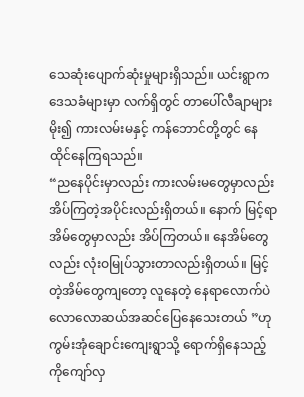သေဆုံးပျောက်ဆုံးမှုများရှိသည်။ ယင်းရွာက ဒေသခံများမှာ လက်ရှိတွင် တာပေါ်လီချာများမိုး၍ ကားလမ်းမနှင့် ကန်ဘောင်တို့တွင် နေထိုင်နေကြရသည်။
“ညနေပိုင်းမှာလည်း ကားလမ်းမတွေမှာလည်း အိပ်ကြတဲ့အပိုင်းလည်းရှိတယ်။ နောက် မြင့်ရာအိမ်တွေမှာလည်း အိပ်ကြတယ်။ နေအိမ်တွေလည်း လုံးဝမြုပ်သွားတာလည်းရှိတယ်။ မြင့်တဲ့အိမ်တွေကျတော့ လူနေတဲ့ နေရာလောက်ပဲ လောလောဆယ်အဆင်ပြေနေသေးတယ် ”ဟု ကွမ်းအုံချောင်းကျေးရွာသို့ ရောက်ရှိနေသည့် ကိုကျော်လှ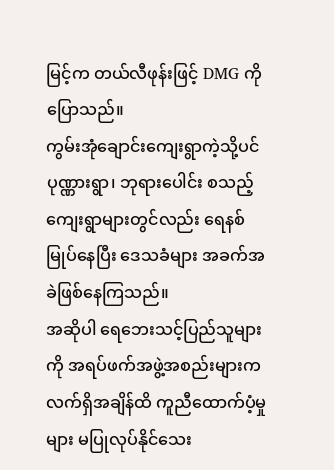မြင့်က တယ်လီဖုန်းဖြင့် DMG ကိုပြောသည်။
ကွမ်းအုံချောင်းကျေးရွာကဲ့သို့ပင် ပုဏ္ဏားရွာ၊ ဘုရားပေါင်း စသည့်ကျေးရွာများတွင်လည်း ရေနစ်မြုပ်နေပြီး ဒေသခံများ အခက်အခဲဖြစ်နေကြသည်။
အဆိုပါ ရေဘေးသင့်ပြည်သူများကို အရပ်ဖက်အဖွဲ့အစည်းများက လက်ရှိအချိန်ထိ ကူညီထောက်ပံ့မှုများ မပြုလုပ်နိုင်သေး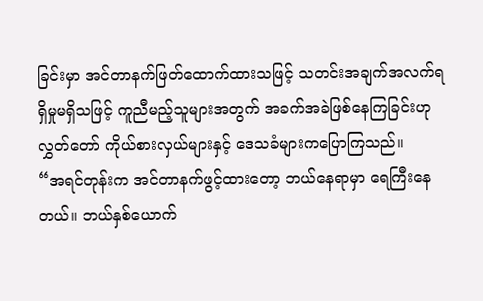ခြင်းမှာ အင်တာနက်ဖြတ်ထောက်ထားသဖြင့် သတင်းအချက်အလက်ရရှိမှုမရှိသဖြင့် ကူညီမည့်သူများအတွက် အခက်အခဲဖြစ်နေကြခြင်းဟု လွှတ်တော် ကိုယ်စားလှယ်များနှင့် ဒေသခံများကပြောကြသည်။
“အရင်တုန်းက အင်တာနက်ဖွင့်ထားတော့ ဘယ်နေရာမှာ ရေကြီးနေတယ်။ ဘယ်နှစ်ယောက်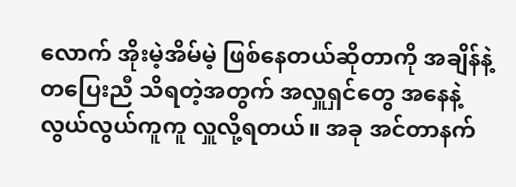လောက် အိုးမဲ့အိမ်မဲ့ ဖြစ်နေတယ်ဆိုတာကို အချိန်နဲ့ တပြေးညီ သိရတဲ့အတွက် အလှူရှင်တွေ အနေနဲ့ လွယ်လွယ်ကူကူ လှူလို့ရတယ်။ အခု အင်တာနက်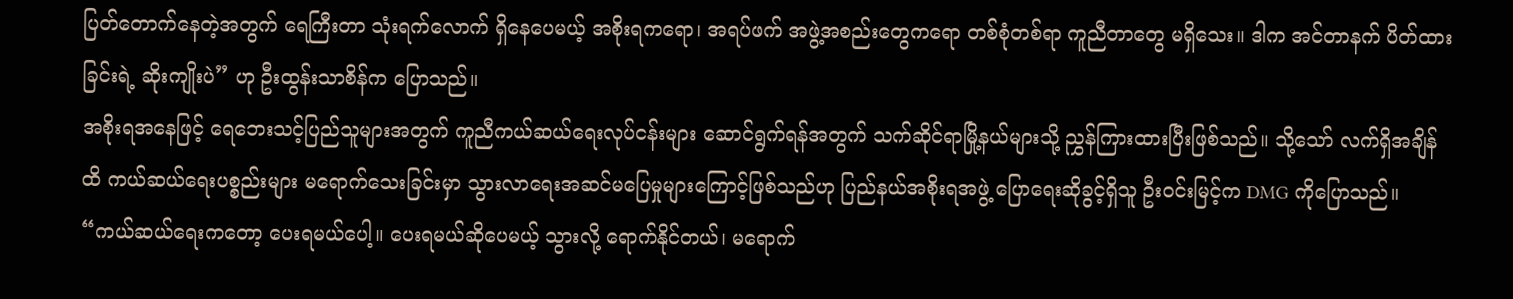ပြတ်တောက်နေတဲ့အတွက် ရေကြီးတာ သုံးရက်လောက် ရှိနေပေမယ့် အစိုးရကရော၊ အရပ်ဖက် အဖွဲ့အစည်းတွေကရော တစ်စုံတစ်ရာ ကူညီတာတွေ မရှိသေး။ ဒါက အင်တာနက် ပိတ်ထားခြင်းရဲ့ ဆိုးကျိုးပဲ” ဟု ဦးထွန်းသာစိန်က ပြောသည်။
အစိုးရအနေဖြင့် ရေဘေးသင့်ပြည်သူများအတွက် ကူညီကယ်ဆယ်ရေးလုပ်ငန်းများ ဆောင်ရွက်ရန်အတွက် သက်ဆိုင်ရာမြို့နယ်များသို့ ညွှန်ကြားထားပြီးဖြစ်သည်။ သို့သော် လက်ရှိအချိန်ထိ ကယ်ဆယ်ရေးပစ္စည်းများ မရောက်သေးခြင်းမှာ သွားလာရေးအဆင်မပြေမှုများကြောင့်ဖြစ်သည်ဟု ပြည်နယ်အစိုးရအဖွဲ့ ပြောရေးဆိုခွင့်ရှိသူ ဦးဝင်းမြင့်က DMG ကိုပြောသည်။
“ကယ်ဆယ်ရေးကတော့ ပေးရမယ်ပေါ့။ ပေးရမယ်ဆိုပေမယ့် သွားလို့ ရောက်နိုင်တယ်၊ မရောက်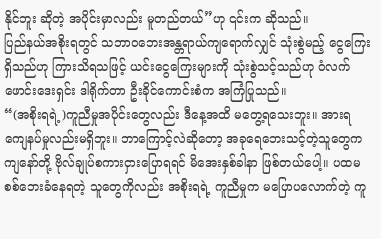နိုင်ဘူး ဆိုတဲ့ အပိုင်းမှာလည်း မူတည်တယ်”ဟု ၎င်းက ဆိုသည်။
ပြည်နယ်အစိုးရတွင် သဘာဝဘေးအန္တရာယ်ကျရောက်လျှင် သုံးစွဲမည့် ငွေကြေးရှိသည်ဟု ကြားသိရသဖြင့် ယင်းငွေကြေးများကို သုံးစွဲသင့်သည်ဟု ဝံလက်ဖောင်းဒေးရှင်း ဒါရိုက်တာ ဦးခိုင်ကောင်းစံက အကြံပြုသည်။
“(အစိုးရရဲ့)ကူညီမှုအပိုင်းတွေလည်း ဒီနေ့အထိ မတွေ့ရသေးဘူး။ အားရကျေနပ်မှုလည်းမရှိဘူး။ ဘာကြောင့်လဲဆိုတော့ အခုရေဘေးသင့်တဲ့သူတွေက ကျနော်တို့ ဗိုလ်ချုပ်စကားငှားပြောရရင် မိအေးနှစ်ခါနာ ဖြစ်တယ်ပေါ့။ ပထမ စစ်ဘေးခံနေရတဲ့ သူတွေကိုလည်း အစိုးရရဲ့ ကူညီမှုက မပြောပလောက်တဲ့ ကူ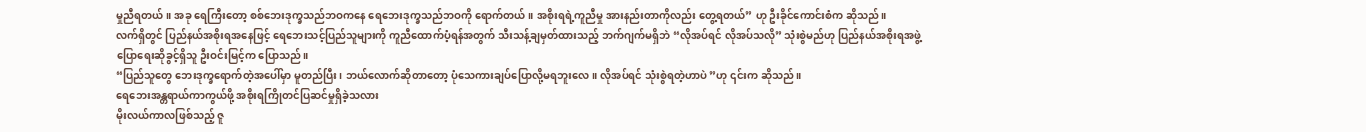မှုညီရတယ်။ အခု ရေကြီးတော့ စစ်ဘေးဒုက္ခသည်ဘဝကနေ ရေဘေးဒုက္ခသည်ဘဝကို ရောက်တယ်။ အစိုးရရဲ့ကူညီမှု အားနည်းတာကိုလည်း တွေ့ရတယ်” ဟု ဦးခိုင်ကောင်းစံက ဆိုသည်။
လက်ရှိတွင် ပြည်နယ်အစိုးရအနေဖြင့် ရေဘေးသင့်ပြည်သူများကို ကူညီထောက်ပံ့ရန်အတွက် သီးသန့်ချမှတ်ထားသည့် ဘက်ဂျက်မရှိဘဲ “လိုအပ်ရင် လိုအပ်သလို” သုံးစွဲမည်ဟု ပြည်နယ်အစိုးရအဖွဲ့ ပြောရေးဆိုခွင့်ရှိသူ ဦးဝင်းမြင့်က ပြောသည်။
“ပြည်သူတွေ ဘေးဒုက္ခရောက်တဲ့အပေါ်မှာ မူတည်ပြီး၊ ဘယ်လောက်ဆိုတာတော့ ပုံသေကားချပ်ပြောလို့မရဘူးလေ။ လိုအပ်ရင် သုံးစွဲရတဲ့ဟာပဲ ”ဟု ၎င်းက ဆိုသည်။
ရေဘေးအန္တရာယ်ကာကွယ်ဖို့ အစိုးရကြိုတင်ပြဆင်မှုရှိခဲ့သလား
မိုးလယ်ကာလဖြစ်သည့် ဇူ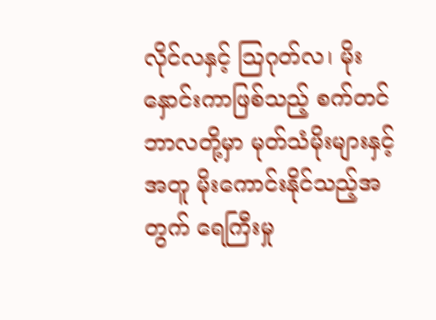လိုင်လနှင့် သြဂုတ်လ၊ မိုးနှောင်းကာဖြစ်သည့် စက်တင်ဘာလတို့မှာ မုတ်သံမိုးများနှင့်အတူ မိုးကောင်းနိုင်သည့်အတွက် ရေကြီးမှု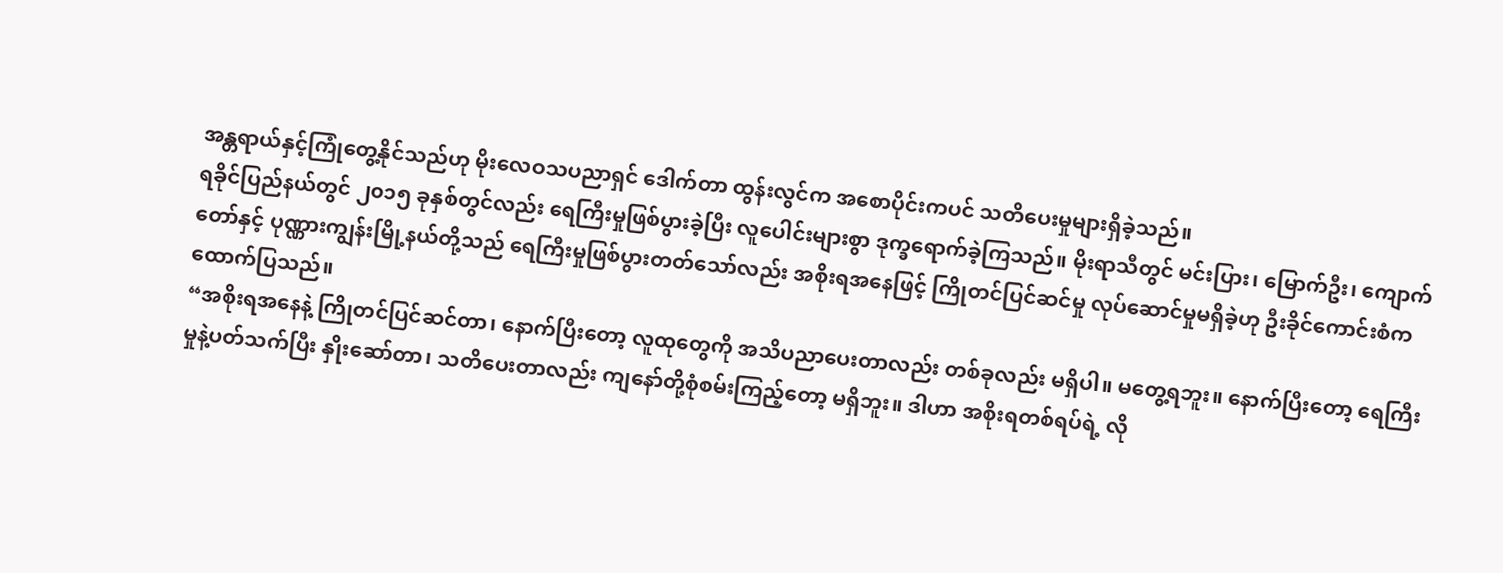အန္တရာယ်နှင့်ကြုံတွေ့နိုင်သည်ဟု မိုးလေဝသပညာရှင် ဒေါက်တာ ထွန်းလွင်က အစောပိုင်းကပင် သတိပေးမှုများရှိခဲ့သည်။
ရခိုင်ပြည်နယ်တွင် ၂၀၁၅ ခုနှစ်တွင်လည်း ရေကြီးမှုဖြစ်ပွားခဲ့ပြီး လူပေါင်းများစွာ ဒုက္ခရောက်ခဲ့ကြသည်။ မိုးရာသီတွင် မင်းပြား၊ မြောက်ဦး၊ ကျောက်တော်နှင့် ပုဏ္ဏားကျွန်းမြို့နယ်တို့သည် ရေကြီးမှုဖြစ်ပွားတတ်သော်လည်း အစိုးရအနေဖြင့် ကြိုတင်ပြင်ဆင်မှု လုပ်ဆောင်မှုမရှိခဲ့ဟု ဦးခိုင်ကောင်းစံက ထောက်ပြသည်။
“အစိုးရအနေနဲ့ ကြိုတင်ပြင်ဆင်တာ၊ နောက်ပြီးတော့ လူထုတွေကို အသိပညာပေးတာလည်း တစ်ခုလည်း မရှိပါ။ မတွေ့ရဘူး။ နောက်ပြီးတော့ ရေကြီးမှုနဲ့ပတ်သက်ပြီး နှိုးဆော်တာ၊ သတိပေးတာလည်း ကျနော်တို့စုံစမ်းကြည့်တော့ မရှိဘူး။ ဒါဟာ အစိုးရတစ်ရပ်ရဲ့ လို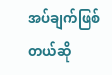အပ်ချက်ဖြစ်တယ်ဆို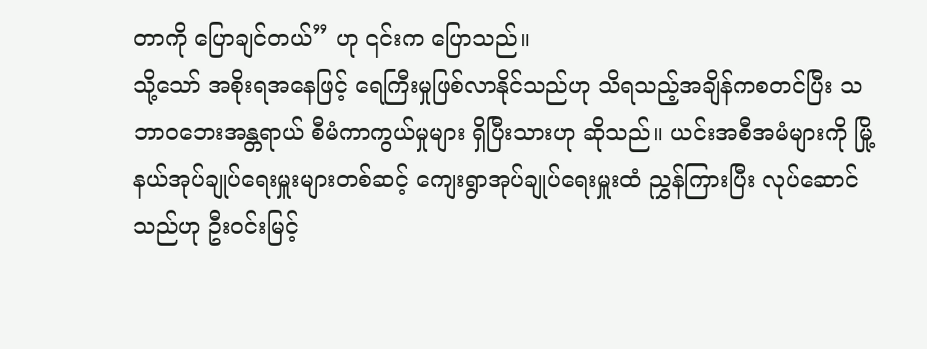တာကို ပြောချင်တယ်” ဟု ၎င်းက ပြောသည်။
သို့သော် အစိုးရအနေဖြင့် ရေကြီးမှုဖြစ်လာနိုင်သည်ဟု သိရသည့်အချိန်ကစတင်ပြီး သဘာဝဘေးအန္တရာယ် စီမံကာကွယ်မှုများ ရှိပြီးသားဟု ဆိုသည်။ ယင်းအစီအမံများကို မြို့နယ်အုပ်ချုပ်ရေးမှူးများတစ်ဆင့် ကျေးရွာအုပ်ချုပ်ရေးမှူးထံ ညွှန်ကြားပြီး လုပ်ဆောင်သည်ဟု ဦးဝင်းမြင့်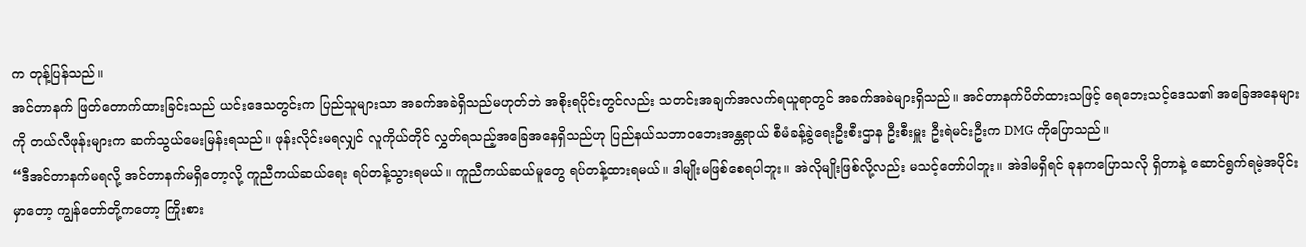က တုန့်ပြန်သည်။
အင်တာနက် ဖြတ်တောက်ထားခြင်းသည် ယင်းဒေသတွင်းက ပြည်သူများသာ အခက်အခဲရှိသည်မဟုတ်ဘဲ အစိုးရပိုင်းတွင်လည်း သတင်းအချက်အလက်ရယူရာတွင် အခက်အခဲများရှိသည်။ အင်တာနက်ပိတ်ထားသဖြင့် ရေဘေးသင့်ဒေသ၏ အခြေအနေများကို တယ်လီဖုန်းများက ဆက်သွယ်မေးမြန်းရသည်။ ဖုန်းလိုင်းမရလျှင် လူကိုယ်တိုင် လွှတ်ရသည့်အခြေအနေရှိသည်ဟု ပြည်နယ်သဘာဝဘေးအန္တရာယ် စီမံခန့်ခွဲရေးဦးစီးဌာန ဦးစီးမှူး ဦးရဲမင်းဦးက DMG ကိုပြောသည်။
“ဒီအင်တာနက်မရလို့ အင်တာနက်မရှိတော့လို့ ကူညီကယ်ဆယ်ရေး ရပ်တန့်သွားရမယ်။ ကူညီကယ်ဆယ်မူတွေ ရပ်တန့်ထားရမယ်။ ဒါမျိုးမဖြစ်စေရပါဘူး။ အဲလိုမျိုးဖြစ်လို့လည်း မသင့်တော်ပါဘူး။ အဲဒါမရှိရင် ခုနကပြောသလို ရှိတာနဲ့ ဆောင်ရွက်ရမဲ့အပိုင်းမှာတော့ ကျွန်တော်တို့ကတော့ ကြိုးစား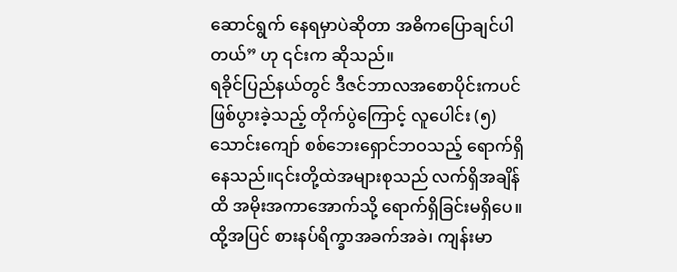ဆောင်ရွက် နေရမှာပဲဆိုတာ အဓိကပြောချင်ပါတယ်” ဟု ၎င်းက ဆိုသည်။
ရခိုင်ပြည်နယ်တွင် ဒီဇင်ဘာလအစောပိုင်းကပင်ဖြစ်ပွားခဲ့သည့် တိုက်ပွဲကြောင့် လူပေါင်း (၅)သောင်းကျော် စစ်ဘေးရှောင်ဘဝသည့် ရောက်ရှိနေသည်။၎င်းတို့ထဲအများစုသည် လက်ရှိအချိန်ထိ အမိုးအကာအောက်သို့ ရောက်ရှိခြင်းမရှိပေ။ထို့အပြင် စားနပ်ရိက္ခာအခက်အခဲ၊ ကျန်းမာ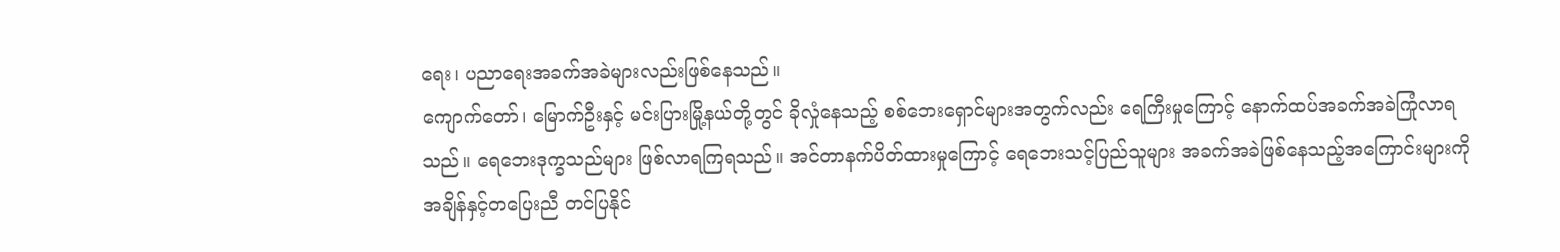ရေး၊ ပညာရေးအခက်အခဲများလည်းဖြစ်နေသည်။
ကျောက်တော်၊ မြောက်ဦးနှင့် မင်းပြားမြို့နယ်တို့တွင် ခိုလှုံနေသည့် စစ်ဘေးရှောင်များအတွက်လည်း ရေကြီးမှုကြောင့် နောက်ထပ်အခက်အခဲကြုံလာရသည်။ ရေဘေးဒုက္ခသည်များ ဖြစ်လာရကြရသည်။ အင်တာနက်ပိတ်ထားမှုကြောင့် ရေဘေးသင့်ပြည်သူများ အခက်အခဲဖြစ်နေသည့်အကြောင်းများကို အချိန်နှင့်တပြေးညီ တင်ပြနိုင်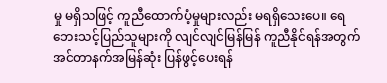မှု မရှိသဖြင့် ကူညီထောက်ပံ့မှုများလည်း မရရှိသေးပေ။ ရေဘေးသင့်ပြည်သူများကို လျင်လျင်မြန်မြန် ကူညီနိုင်ရန်အတွက် အင်တာနက်အမြန်ဆုံး ပြန်ဖွင့်ပေးရန်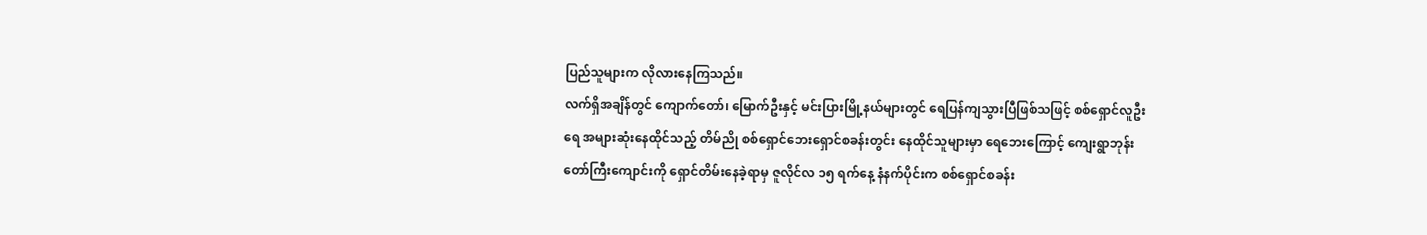ပြည်သူများက လိုလားနေကြသည်။
လက်ရှိအချိန်တွင် ကျောက်တော်၊ မြောက်ဦးနှင့် မင်းပြားမြို့နယ်များတွင် ရေပြန်ကျသွားပြီဖြစ်သဖြင့် စစ်ရှောင်လူဦးရေ အများဆုံးနေထိုင်သည့် တိမ်ညို စစ်ရှောင်ဘေးရှောင်စခန်းတွင်း နေထိုင်သူများမှာ ရေဘေးကြောင့် ကျေးရွာဘုန်းတော်ကြီးကျောင်းကို ရှောင်တိမ်းနေခဲ့ရာမှ ဇူလိုင်လ ၁၅ ရက်နေ့ နံနက်ပိုင်းက စစ်ရှောင်စခန်း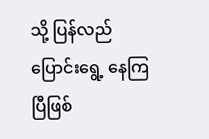သို့ ပြန်လည် ပြောင်းရွေ့ နေကြပြီဖြစ်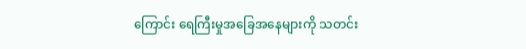ကြောင်း ရေကြီးမှုအခြေအနေများကို သတင်း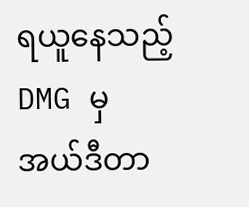ရယူနေသည့် DMG မှ အယ်ဒီတာ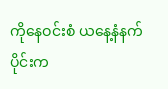ကိုနေဝင်းစံ ယနေ့နံနက်ပိုင်းက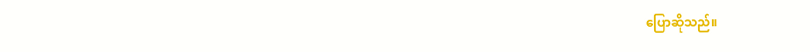ပြောဆိုသည်။